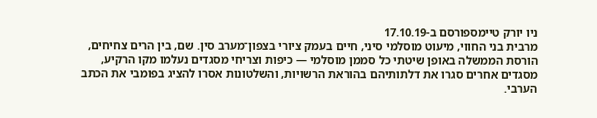ניו יורק טיימספורסם ב-17.10.19
מרבית בני החווי, מיעוט מוסלמי סיני, חיים בעמק ציורי בצפון־מערב סין. שם, בין הרים צחיחים, הורסת הממשלה באופן שיטתי כל סממן מוסלמי — כיפות וצריחי מסגדים נעלמו מקו הרקיע, מסגדים אחרים סגרו את דלתותיהם בהוראת הרשויות, והשלטונות אסרו להציג בפומבי את הכתב הערבי.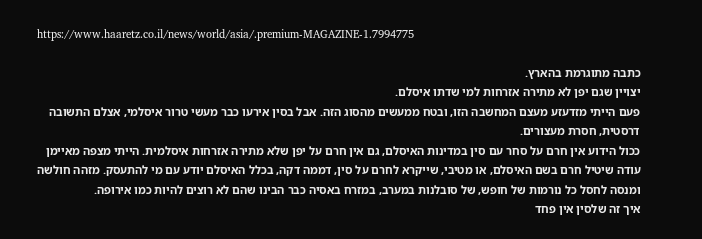https://www.haaretz.co.il/news/world/asia/.premium-MAGAZINE-1.7994775

כתבה מתוגרמת בהארץ.
יצויין שגם יפן לא מתירה אזרחות למי שדתו איסלם.
פעם הייתי מזדעזע מעצם המחשבה הזו, ובטח ממעשים מהסוג הזה. אבל בסין אירעו כבר מעשי טרור איסלמי, אצלם התשובה דרסטית, חסרת מעצורים.
ככול הידוע אין חרם על סחר עם סין במדינות האיסלם, גם אין חרם על יפן שלא מתירה אזרחות איסלמית. הייתי מצפה מאיימן עודה שיטיל חרם בשם האיסלם, או מטיבי, שייקרא לחרם על סין, דממה דקה, בכלל האיסלם יודע עם מי להתעסק. מזהה חולשה ומנסה לחסל כל נורמות של חופש, של סובלנות במערב, במזרח באסיה כבר הבינו שהם לא רוצים להיות כמו אירופה.
איך זה שלסין אין פחד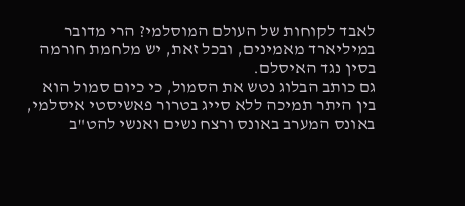לאבד לקוחות של העולם המוסלמי? הרי מדובר במיליארד מאמינים, ובכל זאת, יש מלחמת חורמה בסין נגד האיסלם.
גם כותב הבלוג נטש את הסמול, כי כיום סמול הוא בין היתר תמיכה ללא סייג בטרור פאשיסטי איסלמי, באונס המערב באונס ורצח נשים ואנשי להט"ב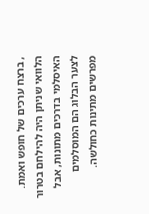, ברצח ערכים של חופש ואמת. הלוואי שניתן היה להילחם בטרור האיסלמי בדרכים מתונות, אבל לצער הבלוג הם המוסלמים מפרשים מתינות כחולשה.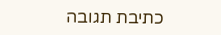כתיבת תגובה